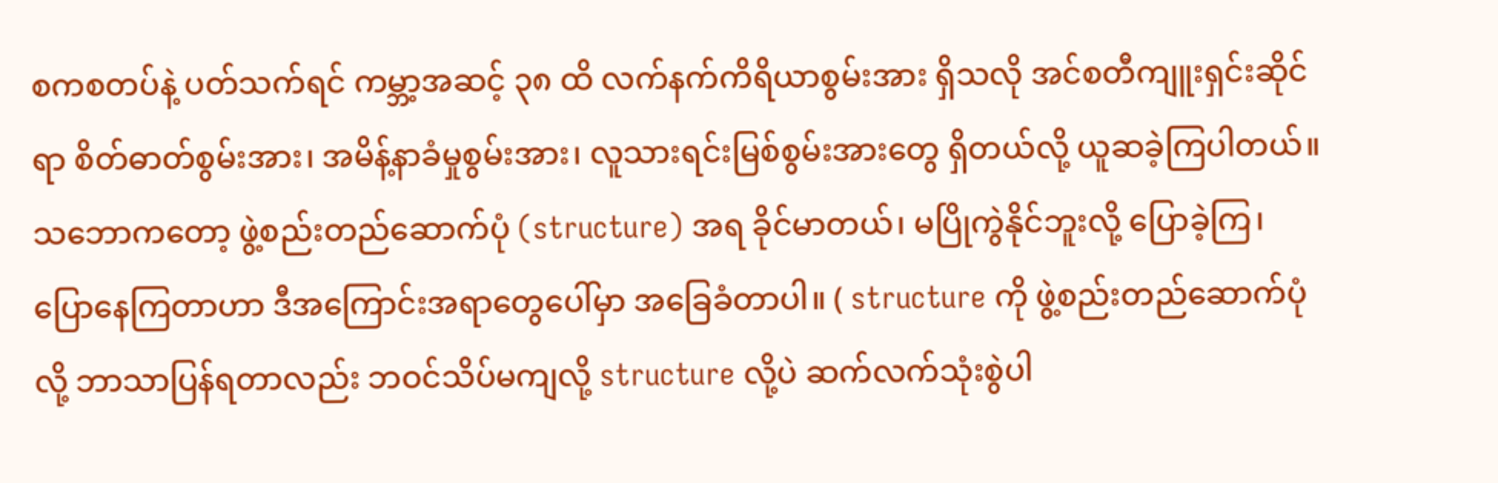စကစတပ်နဲ့ ပတ်သက်ရင် ကမ္ဘာ့အဆင့် ၃၈ ထိ လက်နက်ကိရိယာစွမ်းအား ရှိသလို အင်စတီကျူးရှင်းဆိုင်ရာ စိတ်ဓာတ်စွမ်းအား၊ အမိန့်နာခံမှုစွမ်းအား၊ လူသားရင်းမြစ်စွမ်းအားတွေ ရှိတယ်လို့ ယူဆခဲ့ကြပါတယ်။ သဘောကတော့ ဖွဲ့စည်းတည်ဆောက်ပုံ (structure) အရ ခိုင်မာတယ်၊ မပြိုကွဲနိုင်ဘူးလို့ ပြောခဲ့ကြ၊ ပြောနေကြတာဟာ ဒီအကြောင်းအရာတွေပေါ်မှာ အခြေခံတာပါ။ ( structure ကို ဖွဲ့စည်းတည်ဆောက်ပုံလို့ ဘာသာပြန်ရတာလည်း ဘဝင်သိပ်မကျလို့ structure လို့ပဲ ဆက်လက်သုံးစွဲပါ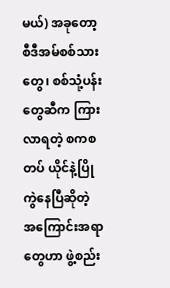မယ်) အခုတော့ စီဒီအမ်စစ်သားတွေ၊ စစ်သုံ့ပန်းတွေဆီက ကြားလာရတဲ့ စကစတပ် ယိုင်နဲ့ပြိုကွဲနေပြီဆိုတဲ့ အကြောင်းအရာတွေဟာ ဖွဲ့စည်း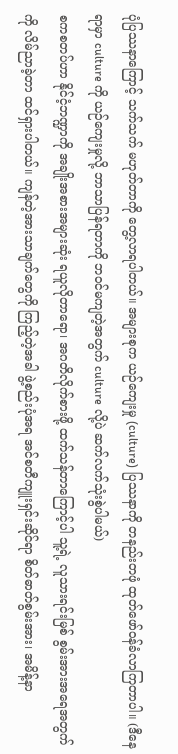ပုံပြဿနာကြောင့် သက်သက် မဟုတ်တာကို တွေ့လာရပါတယ်။ အများစုက ယဉ်ကျေးမှု (culture) ပြဿနာကို တနည်းတဖုံ ထုတ်ဖော်ဝန်ခံလာကြတာပါ။ (ဒီနေရာမှာ culture ကို ယဉ်ကျေးမှုလို့ ဘာသာပြန်ရတာကို ဘဝင်မကျတဲ့အတွက် culture လို့ပဲ ဆက်လက်သုံးစွဲပါမယ်)
စကစတပ်ဟာ နိုင်ငံ့ဘဏ္ဍာကို အချိုးအစားအများဆုံး ရယူလိုတာရော၊ အဂတိလိုက်စားဖို့ ထက်သန်တာကြောင့်ပါ သူ့ရဲ့ လူသားရင်းမြစ် စွမ်းအားအရေအတွက်ကို လိမ်ညာခဲ့တာ ထင်ရှားပါတယ်။ ကျန်တဲ့အားသာချက်တွေကို ကြည့်တဲ့အခါ ဖွဲ့စည်းပုံအရ အင်စတီကျူးရှင်းဆိုင်ရာ စိတ်ဓာတ်စွမ်းအား၊ အမိန့်နာ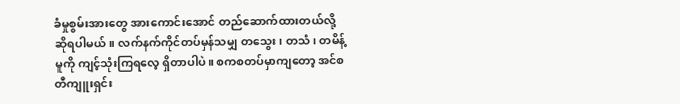ခံမှုစွမ်းအားတွေ အားကောင်းအောင် တည်ဆောက်ထားတယ်လို့ ဆိုရပါမယ်။ လက်နက်ကိုင်တပ်မှန်သမျှ တသွေး၊ တသံ၊ တမိန့် မူကို ကျင့်သုံးကြရလေ့ ရှိတာပါပဲ။ စကစတပ်မှာကျတော့ အင်စတီကျူးရှင်း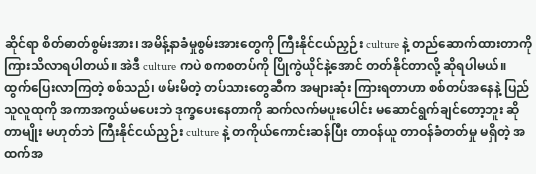ဆိုင်ရာ စိတ်ဓာတ်စွမ်းအား၊ အမိန့်နာခံမှုစွမ်းအားတွေကို ကြီးနိုင်ငယ်ညှဉ်း culture နဲ့ တည်ဆောက်ထားတာကို ကြားသိလာရပါတယ်။ အဲဒီ culture ကပဲ စကစတပ်ကို ပြိုကွဲယိုင်နဲ့အောင် တတ်နိုင်တာလို့ ဆိုရပါမယ်။
ထွက်ပြေးလာကြတဲ့ စစ်သည်၊ ဖမ်းမိတဲ့ တပ်သားတွေဆီက အများဆုံး ကြားရတာဟာ စစ်တပ်အနေနဲ့ ပြည်သူလူထုကို အကာအကွယ်မပေးဘဲ ဒုက္ခပေးနေတာကို ဆက်လက်မပူးပေါင်း မဆောင်ရွက်ချင်တော့ဘူး ဆိုတာမျိုး မဟုတ်ဘဲ ကြီးနိုင်ငယ်ညှဉ်း culture နဲ့ တကိုယ်ကောင်းဆန်ပြီး တာဝန်ယူ တာဝန်ခံတတ်မှု မရှိတဲ့ အထက်အ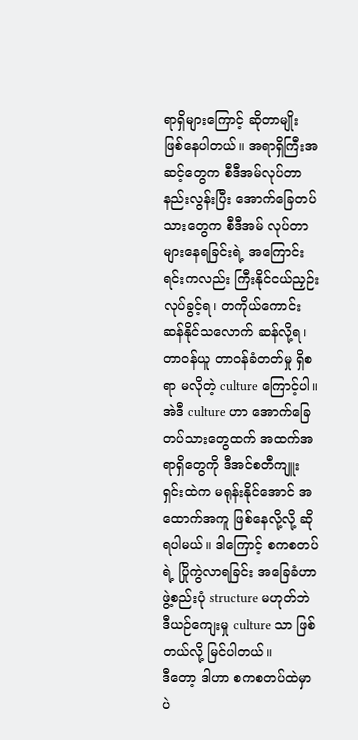ရာရှိများကြောင့် ဆိုတာမျိုး ဖြစ်နေပါတယ်။ အရာရှိကြီးအဆင့်တွေက စီဒီအမ်လုပ်တာ နည်းလွန်းပြီး အောက်ခြေတပ်သားတွေက စီဒီအမ် လုပ်တာ များနေရခြင်းရဲ့ အကြောင်းရင်းကလည်း ကြီးနိုင်ငယ်ညှဉ်း လုပ်ခွင့်ရ၊ တကိုယ်ကောင်းဆန်နိုင်သလောက် ဆန်လို့ရ၊ တာဝန်ယူ တာဝန်ခံတတ်မှု ရှိစရာ မလိုတဲ့ culture ကြောင့်ပါ။ အဲဒီ culture ဟာ အောက်ခြေတပ်သားတွေထက် အထက်အရာရှိတွေကို ဒီအင်စတီကျူးရှင်းထဲက မရုန်းနိုင်အောင် အထောက်အကူ ဖြစ်နေလို့လို့ ဆိုရပါမယ်။ ဒါကြောင့် စကစတပ်ရဲ့ ပြိုကွဲလာရခြင်း အခြေခံဟာ ဖွဲ့စည်းပုံ structure မဟုတ်ဘဲ ဒီယဉ်ကျေးမှု culture သာ ဖြစ်တယ်လို့ မြင်ပါတယ်။
ဒီတော့ ဒါဟာ စကစတပ်ထဲမှာပဲ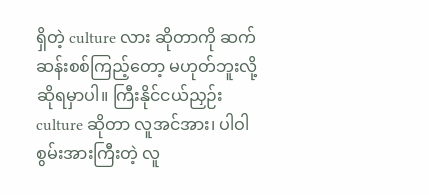ရှိတဲ့ culture လား ဆိုတာကို ဆက်ဆန်းစစ်ကြည့်တော့ မဟုတ်ဘူးလို့ ဆိုရမှာပါ။ ကြီးနိုင်ငယ်ညှဉ်း culture ဆိုတာ လူအင်အား၊ ပါဝါစွမ်းအားကြီးတဲ့ လူ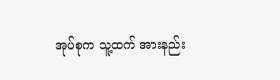အုပ်စုက သူ့ထက် အားနည်း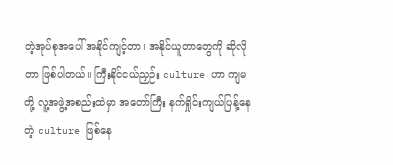တဲ့အုပ်စုအပေါ် အနိုင်ကျင့်တာ၊ အနိုင်ယူတာတွေကို ဆိုလိုတာ ဖြစ်ပါတယ်။ ကြီးနိုင်ငယ်ညှဉ်း culture ဟာ ကျမတို့ လူ့အဖွဲ့အစည်းထဲမှာ အတော်ကြီး နက်ရှိုင်းကျယ်ပြန့်နေတဲ့ culture ဖြစ်နေ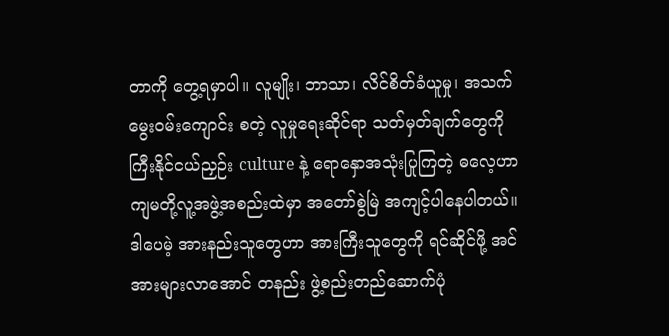တာကို တွေ့ရမှာပါ။ လူမျိုး၊ ဘာသာ၊ လိင်စိတ်ခံယူမှု၊ အသက်မွေးဝမ်းကျောင်း စတဲ့ လူမှုရေးဆိုင်ရာ သတ်မှတ်ချက်တွေကို ကြီးနိုင်ငယ်ညှဉ်း culture နဲ့ ရောနှောအသုံးပြုကြတဲ့ ဓလေ့ဟာ ကျမတို့လူ့အဖွဲ့အစည်းထဲမှာ အတော်စွဲမြဲ အကျင့်ပါနေပါတယ်။ ဒါပေမဲ့ အားနည်းသူတွေဟာ အားကြီးသူတွေကို ရင်ဆိုင်ဖို့ အင်အားများလာအောင် တနည်း ဖွဲ့စည်းတည်ဆောက်ပုံ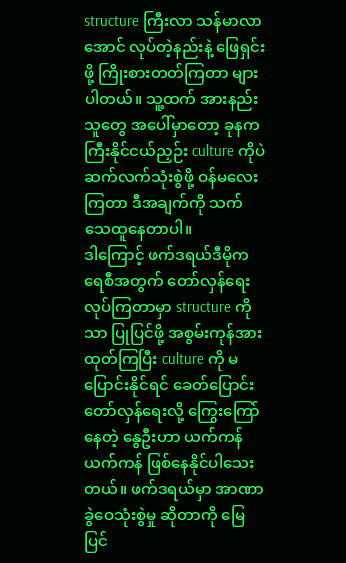structure ကြီးလာ သန်မာလာအောင် လုပ်တဲ့နည်းနဲ့ ဖြေရှင်းဖို့ ကြိုးစားတတ်ကြတာ များပါတယ်။ သူ့ထက် အားနည်းသူတွေ အပေါ်မှာတော့ ခုနက ကြီးနိုင်ငယ်ညှဉ်း culture ကိုပဲ ဆက်လက်သုံးစွဲဖို့ ဝန်မလေးကြတာ ဒီအချက်ကို သက်သေထူနေတာပါ။
ဒါကြောင့် ဖက်ဒရယ်ဒီမိုကရေစီအတွက် တော်လှန်ရေးလုပ်ကြတာမှာ structure ကိုသာ ပြုပြင်ဖို့ အစွမ်းကုန်အားထုတ်ကြပြီး culture ကို မပြောင်းနိုင်ရင် ခေတ်ပြောင်းတော်လှန်ရေးလို့ ကြွေးကြော်နေတဲ့ နွေဦးဟာ ယက်ကန်ယက်ကန် ဖြစ်နေနိုင်ပါသေးတယ်။ ဖက်ဒရယ်မှာ အာဏာခွဲဝေသုံးစွဲမှု ဆိုတာကို မြေပြင်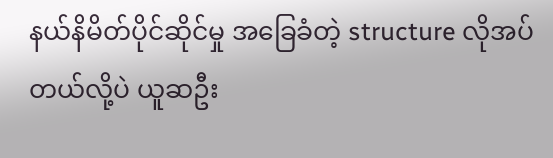နယ်နိမိတ်ပိုင်ဆိုင်မှု အခြေခံတဲ့ structure လိုအပ်တယ်လို့ပဲ ယူဆဦး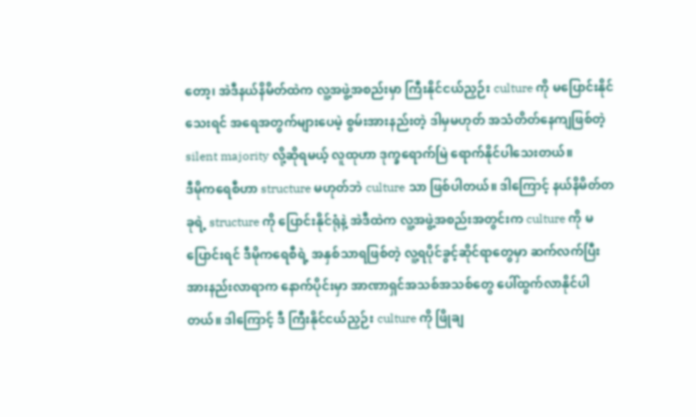တော့၊ အဲဒီနယ်နိမိတ်ထဲက လူ့အဖွဲ့အစည်းမှာ ကြီးနိုင်ငယ်ညှဉ်း culture ကို မပြောင်းနိုင်သေးရင် အရေအတွက်များပေမဲ့ စွမ်းအားနည်းတဲ့ ဒါမှမဟုတ် အသံတိတ်နေကျဖြစ်တဲ့ silent majority လို့ဆိုရမယ့် လူထုဟာ ဒုက္ခရောက်မြဲ ရောက်နိုင်ပါသေးတယ်။
ဒီမိုကရေစီဟာ structure မဟုတ်ဘဲ culture သာ ဖြစ်ပါတယ်။ ဒါကြောင့် နယ်နိမိတ်တခုရဲ့ structure ကို ပြောင်းနိုင်ရုံနဲ့ အဲဒီထဲက လူ့အဖွဲ့အစည်းအတွင်းက culture ကို မပြောင်းရင် ဒီမိုကရေစီရဲ့ အနှစ်သာရဖြစ်တဲ့ လူ့ရပိုင်ခွင့်ဆိုင်ရာတွေမှာ ဆက်လက်ပြီး အားနည်းလာရာက နောက်ပိုင်းမှာ အာဏာရှင်အသစ်အသစ်တွေ ပေါ်ထွက်လာနိုင်ပါတယ်။ ဒါကြောင့် ဒီ ကြီးနိုင်ငယ်ညှဉ်း culture ကို ဖြိုချ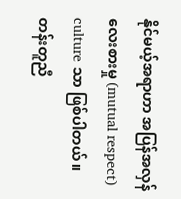နိုင်မယ့်အရာဟာ အပြန်အလှန်လေးစားမှု (mutual respect) culture သာ ဖြစ်ပါတယ်။ တန်းတူညီ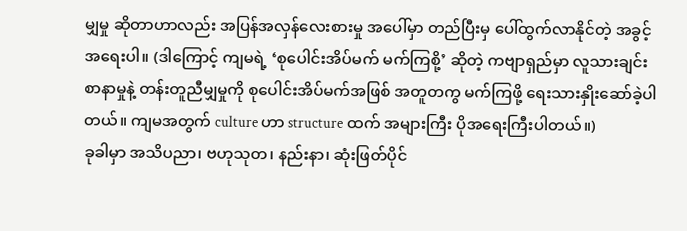မျှမှု ဆိုတာဟာလည်း အပြန်အလှန်လေးစားမှု အပေါ်မှာ တည်ပြီးမှ ပေါ်ထွက်လာနိုင်တဲ့ အခွင့်အရေးပါ။ (ဒါကြောင့် ကျမရဲ့ ‘စုပေါင်းအိပ်မက် မက်ကြစို့’ ဆိုတဲ့ ကဗျာရှည်မှာ လူသားချင်းစာနာမှုနဲ့ တန်းတူညီမျှမှုကို စုပေါင်းအိပ်မက်အဖြစ် အတူတကွ မက်ကြဖို့ ရေးသားနှိုးဆော်ခဲ့ပါတယ်။ ကျမအတွက် culture ဟာ structure ထက် အများကြီး ပိုအရေးကြီးပါတယ်။)
ခုခါမှာ အသိပညာ၊ ဗဟုသုတ၊ နည်းနာ၊ ဆုံးဖြတ်ပိုင်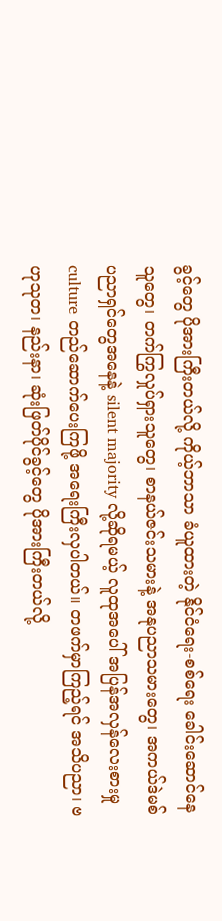ခွင့်တွေ ပိုအားကြီးတယ်လို့ ကိုယ့်ဘာသာ ခံယူထားတဲ့ နိုင်ငံရေး-စစ်ရေး ခေါင်းဆောင်နေသူတွေ၊ တက်ကြွလှုပ်ရှားသူတွေ၊ စာနယ်ဇင်းသမားနဲ့ အနုပညာသမားတွေ၊ အကယ်ဒဲမစ်ပညာရှင်တွေအနေနဲ့ silent majority လို့ဆိုရမယ့် လူထုအပေါ် အပြန်အလှန်လေးစားမှု culture တည်ဆောက်ပေးကြဖို့ အရေးကြီးလှပါတယ်။ တဖက်မှာကြည့်ရင် အသိပညာ၊ ဗဟုသုတ၊ နည်းနာ၊ ဆုံးဖြတ်ပိုင်ခွင့်တွေ ပိုအားကြီးတယ်လို့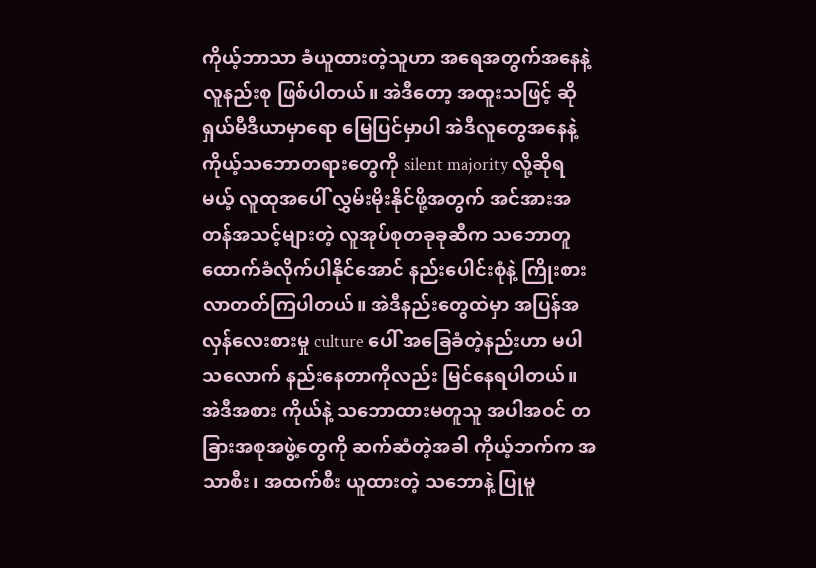ကိုယ့်ဘာသာ ခံယူထားတဲ့သူဟာ အရေအတွက်အနေနဲ့ လူနည်းစု ဖြစ်ပါတယ်။ အဲဒီတော့ အထူးသဖြင့် ဆိုရှယ်မီဒီယာမှာရော မြေပြင်မှာပါ အဲဒီလူတွေအနေနဲ့ ကိုယ့်သဘောတရားတွေကို silent majority လို့ဆိုရမယ့် လူထုအပေါ် လွှမ်းမိုးနိုင်ဖို့အတွက် အင်အားအတန်အသင့်များတဲ့ လူအုပ်စုတခုခုဆီက သဘောတူ ထောက်ခံလိုက်ပါနိုင်အောင် နည်းပေါင်းစုံနဲ့ ကြိုးစားလာတတ်ကြပါတယ်။ အဲဒီနည်းတွေထဲမှာ အပြန်အလှန်လေးစားမှု culture ပေါ် အခြေခံတဲ့နည်းဟာ မပါသလောက် နည်းနေတာကိုလည်း မြင်နေရပါတယ်။ အဲဒီအစား ကိုယ်နဲ့ သဘောထားမတူသူ အပါအဝင် တခြားအစုအဖွဲ့တွေကို ဆက်ဆံတဲ့အခါ ကိုယ့်ဘက်က အသာစီး၊ အထက်စီး ယူထားတဲ့ သဘောနဲ့ ပြုမူ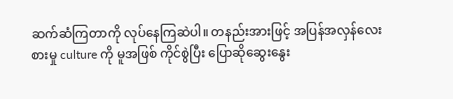ဆက်ဆံကြတာကို လုပ်နေကြဆဲပါ။ တနည်းအားဖြင့် အပြန်အလှန်လေးစားမှု culture ကို မူအဖြစ် ကိုင်စွဲပြီး ပြောဆိုဆွေးနွေး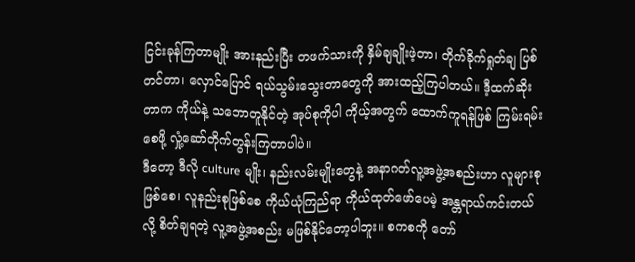ငြင်းခုန်ကြတာမျိုး အားနည်းပြီး တဖက်သားကို နှိမ်ချချိုးဖဲ့တာ၊ တိုက်ခိုက်ရှုတ်ချ ပြစ်တင်တာ၊ လှောင်ပြောင် ရယ်သွမ်းသွေးတာတွေကို အားထည့်ကြပါတယ်။ ဒီ့ထက်ဆိုးတာက ကိုယ်နဲ့ သဘောတူနိုင်တဲ့ အုပ်စုကိုပါ ကိုယ့်အတွက် ထောက်ကူရန်ဖြစ် ကြမ်းရမ်းစေဖို့ လှုံ့ဆော်တိုက်တွန်းကြတာပါပဲ။
ဒီတော့ ဒီလို culture မျိုး၊ နည်းလမ်းမျိုးတွေနဲ့ အနာဂတ်လူ့အဖွဲ့အစည်းဟာ လူများစုဖြစ်စေ၊ လူနည်းစုဖြစ်စေ ကိုယ်ယုံကြည်ရာ ကိုယ်ထုတ်ဖော်ပေမဲ့ အန္တရာယ်ကင်းတယ်လို့ စိတ်ချရတဲ့ လူ့အဖွဲ့အစည်း မဖြစ်နိုင်တော့ပါဘူး။ စကစကို တော်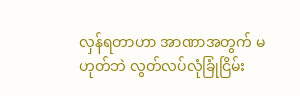လှန်ရတာဟာ အာဏာအတွက် မဟုတ်ဘဲ လွတ်လပ်လုံခြုံငြိမ်း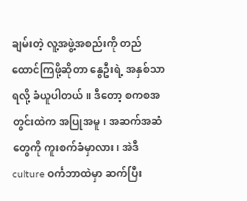ချမ်းတဲ့ လူ့အဖွဲ့အစည်းကို တည်ထောင်ကြဖို့ဆိုတာ နွေဦးရဲ့ အနှစ်သာရလို့ ခံယူပါတယ်။ ဒီတော့ စကစအတွင်းထဲက အပြုအမူ၊ အဆက်အဆံတွေကို ကူးစက်ခံမှာလား၊ အဲဒီ culture ဝင်္ကဘာထဲမှာ ဆက်ပြီး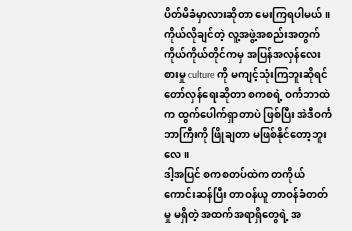ပိတ်မိခံမှာလားဆိုတာ မေးကြရပါမယ်။ ကိုယ်လိုချင်တဲ့ လူ့အဖွဲ့အစည်းအတွက် ကိုယ်ကိုယ်တိုင်ကမှ အပြန်အလှန်လေးစားမှု culture ကို မကျင့်သုံးကြဘူးဆိုရင် တော်လှန်ရေးဆိုတာ စကစရဲ့ ဝင်္ကဘာထဲက ထွက်ပေါက်ရှာတာပဲ ဖြစ်ပြီး အဲဒီဝင်္ကဘာကြီးကို ဖြိုချတာ မဖြစ်နိုင်တော့ဘူးလေ။
ဒါ့အပြင် စကစတပ်ထဲက တကိုယ်ကောင်းဆန်ပြီး တာဝန်ယူ တာဝန်ခံတတ်မှု မရှိတဲ့ အထက်အရာရှိတွေရဲ့ အ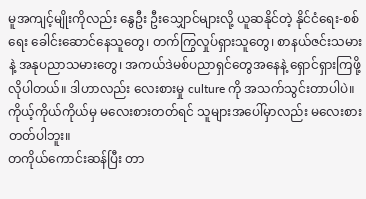မူအကျင့်မျိုးကိုလည်း နွေဦး ဦးသျှောင်များလို့ ယူဆနိုင်တဲ့ နိုင်ငံရေး-စစ်ရေး ခေါင်းဆောင်နေသူတွေ၊ တက်ကြွလှုပ်ရှားသူတွေ၊ စာနယ်ဇင်းသမားနဲ့ အနုပညာသမားတွေ၊ အကယ်ဒဲမစ်ပညာရှင်တွေအနေနဲ့ ရှောင်ရှားကြဖို့ လိုပါတယ်။ ဒါဟာလည်း လေးစားမှု culture ကို အသက်သွင်းတာပါပဲ။
ကိုယ့်ကိုယ်ကိုယ်မှ မလေးစားတတ်ရင် သူများအပေါ်မှာလည်း မလေးစားတတ်ပါဘူး။
တကိုယ်ကောင်းဆန်ပြီး တာ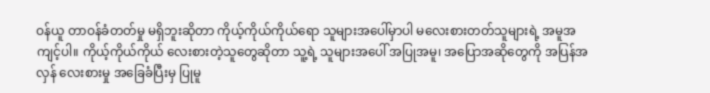ဝန်ယူ တာဝန်ခံတတ်မှု မရှိဘူးဆိုတာ ကိုယ့်ကိုယ်ကိုယ်ရော သူများအပေါ်မှာပါ မလေးစားတတ်သူများရဲ့ အမူအကျင့်ပါ။ ကိုယ့်ကိုယ်ကိုယ် လေးစားတဲ့သူတွေဆိုတာ သူ့ရဲ့ သူများအပေါ် အပြုအမူ၊ အပြောအဆိုတွေကို အပြန်အလှန် လေးစားမှု အခြေခံပြီးမှ ပြုမူ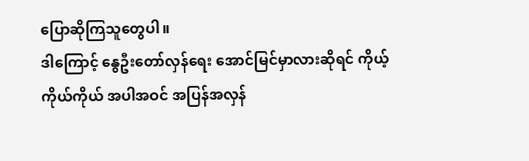ပြောဆိုကြသူတွေပါ။
ဒါကြောင့် နွေဦးတော်လှန်ရေး အောင်မြင်မှာလားဆိုရင် ကိုယ့်ကိုယ်ကိုယ် အပါအဝင် အပြန်အလှန်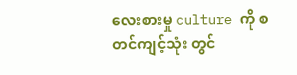လေးစားမှု culture ကို စတင်ကျင့်သုံး တွင်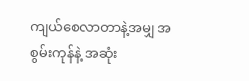ကျယ်စေလာတာနဲ့အမျှ အစွမ်းကုန်နဲ့ အဆုံး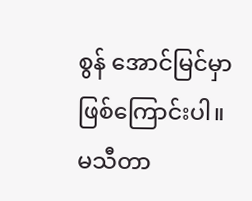စွန် အောင်မြင်မှာ ဖြစ်ကြောင်းပါ။
မသီတာ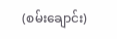(စမ်းချောင်း)